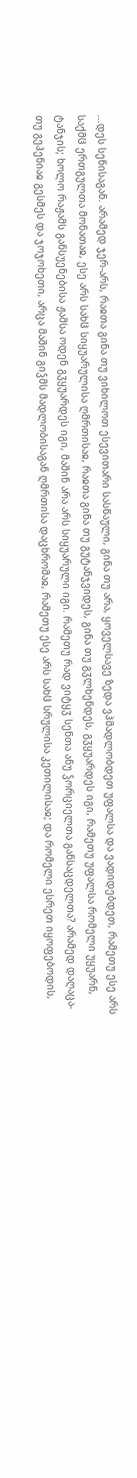...დეს სენისაგან. არამედ ჯერ-არს, რაჲთა გინა თუ ვიხილოთ ესევითარი სასწაული, გინა თუ არა, ყოველსავე ზედა ვჰმადლობდეთ უფალსა და ვადიდებდეთ, რამეთუ ესე არს საქმჱ ერთგულთა მონათაჲ, ესე არს სახჱ სიყუარულისა ღმრთისაჲ, რაჲთა გინა თუ გუტანჯვიდეს, გინა თუ გჳლხენდეს, გჳყუარდეს იგი, რამეთუ უფალსა რომელი უყუარნ, ტანჯის; ხოლო რაჟამს განსუენებისა ჟამსა ოდენ გჳყუარდეს იგი, მაშინ არა არს სიყუარული იგი. რამეთუ რად ვიტყჳ სენთა ანუ ჴორციელთა განსაცდელთა? არამედ დაღაცა-თუ გეჰენიაჲ გესმეს და ჯოჯოხეთი, არცა მაშინ გიჴმს მადლობისაგან ღმრთისა დაცხრომაჲ, რამეთუ ესე არს სახჱ სრულისა კეთილისაჲ; და რომელი ესრეთ იყოფებოდის,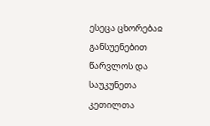ესეცა ცხორებაჲ განსუენებით წარვლოს და საუკუნეთა კეთილთა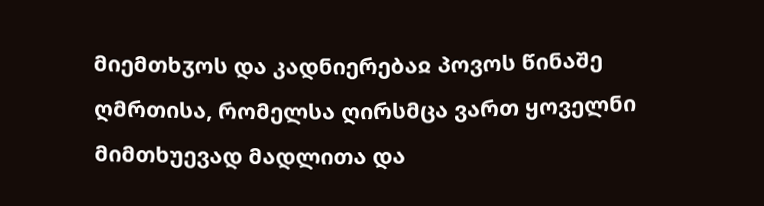მიემთხჳოს და კადნიერებაჲ პოვოს წინაშე ღმრთისა, რომელსა ღირსმცა ვართ ყოველნი მიმთხუევად მადლითა და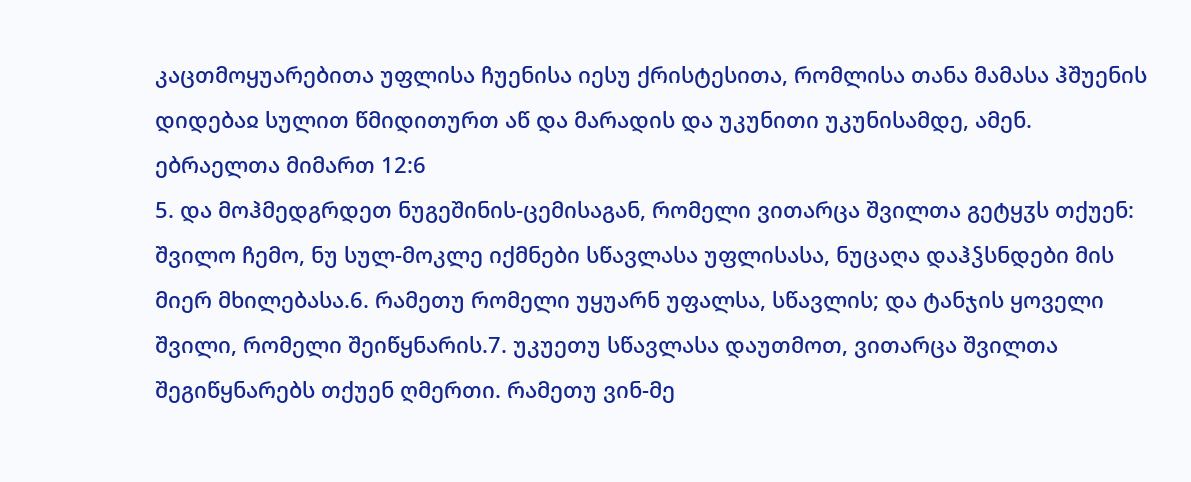კაცთმოყუარებითა უფლისა ჩუენისა იესუ ქრისტესითა, რომლისა თანა მამასა ჰშუენის დიდებაჲ სულით წმიდითურთ აწ და მარადის და უკუნითი უკუნისამდე, ამენ.
ებრაელთა მიმართ 12:6
5. და მოჰმედგრდეთ ნუგეშინის-ცემისაგან, რომელი ვითარცა შვილთა გეტყჳს თქუენ: შვილო ჩემო, ნუ სულ-მოკლე იქმნები სწავლასა უფლისასა, ნუცაღა დაჰჴსნდები მის მიერ მხილებასა.6. რამეთუ რომელი უყუარნ უფალსა, სწავლის; და ტანჯის ყოველი შვილი, რომელი შეიწყნარის.7. უკუეთუ სწავლასა დაუთმოთ, ვითარცა შვილთა შეგიწყნარებს თქუენ ღმერთი. რამეთუ ვინ-მე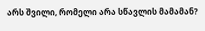არს შვილი, რომელი არა სწავლის მამამან?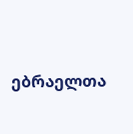ებრაელთა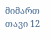მიმართ თავი 12